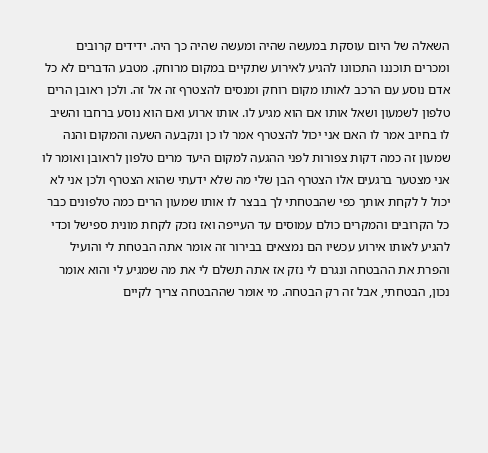השאלה של היום עוסקת במעשה שהיה ומעשה שהיה כך היה. ידידים קרובים ומכרים תוכננו התכוונו להגיע לאירוע שתקיים במקום מרוחק. מטבע הדברים לא כל אדם נוסע עם הרכב לאותו מקום רוחק ומנסים להצטרף זה אל זה. ולכן ראובן הרים טלפון לשמעון ושאל אותו אם הוא מגיע לו. אותו ארוע ואם הוא נוסע ברחבו והשיב לו בחיוב אמר לו האם אני יכול להצטרף אמר לו כן ונקבעה השעה והמקום והנה שמעון זה כמה דקות צפורות לפני ההגעה למקום היעד מרים טלפון לראובן ואומר לו אני מצטער ברגעים אלו הצטרף הבן שלי מה שלא ידעתי שהוא הצטרף ולכן אני לא יכול ל לקחת אותך כפי שהבטחתי לך בבצר לו אותו שמעון הרים כמה טלפונים כבר כל הקרובים והמקרים כולם עמוסים עד העייפה ואז נזכק לקחת מונית ספישל וכדי להגיע לאותו אירוע עכשיו הם נמצאים בבירור זה אומר אתה הבטחת לי והועיל והפרת את ההבטחה ונגרם לי נזק אז אתה תשלם לי את מה שמגיע לי והוא אומר נכון, הבטחתי, אבל זה רק הבטחה. מי אומר שההבטחה צריך לקיים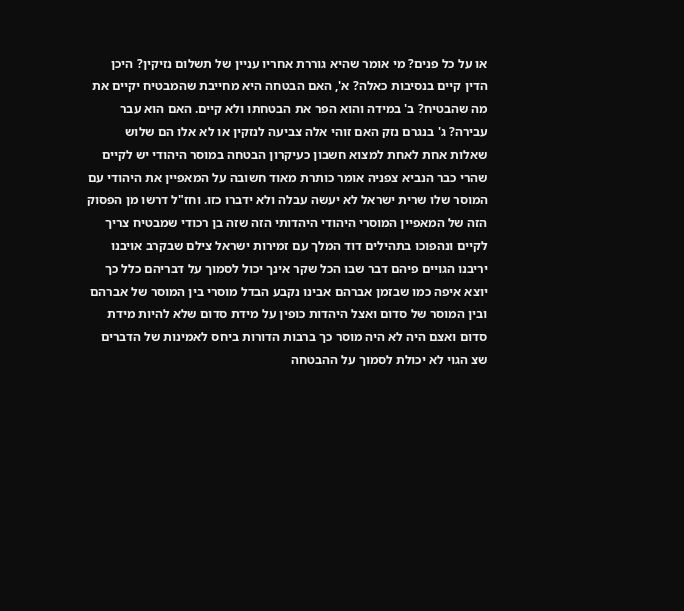או על כל פנים? מי אומר שהיא גוררת אחריו עניין של תשלום נזיקין? היכן הדין קיים בנסיבות כאלה? א', האם הבטחה היא מחייבת שהמבטיח יקיים את מה שהבטיח? ב' במידה והוא הפר את הבטחתו ולא קיים. האם הוא עבר עבירה? ג' בנגרם נזק האם זוהי אלה צביעה לנזקין או לא אלו הם שלוש שאלות אחת לאחת למצוא חשבון כעיקרון הבטחה במוסר היהודי יש לקיים שהרי כבר הנביא צפניה אומר כותרת מאוד חשובה על המאפיין את היהודי עם המוסר שלו שרית ישראל לא יעשה עבלה ולא ידברו כזו. וחז"ל דרשו מן הפסוק הזה של המאפיין המוסרי היהודי היהדותי הזה שזה בן רכודי שמבטיח צריך לקיים ונהפוכו בתהילים דוד המלך עם זמירות ישראל צילם שבקרב אויבנו יריבנו הגויים פיהם דבר שבו הכל שקר אינך יכול לסמוך על דבריהם כלל כך יוצא איפה כמו שבזמן אברהם אבינו נקבע הבדל מוסרי בין המוסר של אברהם ובין המוסר של סדום ואצל היהדות כופין על מידת סדום שלא להיות מידת סדום ואצם היה לא היה מוסר כך ברבות הדורות ביחס לאמינות של הדברים שצ הגוי לא יכולת לסמוך על ההבטחה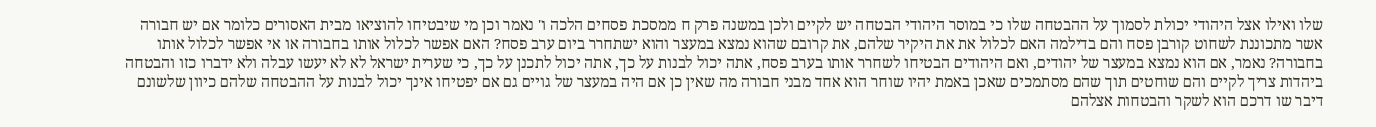שלו ואילו אצל היהודי יכולת לסמוך על ההבטחה שלו כי במוסר היהודי הבטחה יש לקיים ולכן במשנה פרק ח ממסכת פסחים הלכה ו' נאמר וכן מי שיבטיחו להוציאו מבית האסורים כלומר אם יש חבורה אשר מתכוננת לשחוט קורבן פסח והם בדילמה האם לכלול את את היקיר שלהם, את קרובם שהוא נמצא במעצר והוא ישתחרר ביום ערב פסח? האם אפשר לכלול אותו בחבורה או אי אפשר לכלול אותו בחבורה? נאמר, אם הוא נמצא במעצר של יהודים, ואם היהודים הבטיחו לשחרר אותו בערב פסח, אתה יכול לבנות על כך, אתה יכול לתכנן על כך, כי שערית ישראל לא לא יעשו עבלה ולא ידברו כזו והבטחה ביהדות צריך לקיים והם שוחטים תוך שהם מסתמכים שאכן באמת יהיו שוחר הוא אחד מבני חבורה מה שאין כן אם היה במעצר של גויים גם אם יפטיחו אינך יכול לבנות על ההבטחה שלהם כיוון שלשונם דיבר שו דרכם הוא לשקר והבטחות אצלהם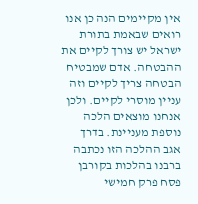אין מקיימים הנה כן אנו רואים שבאמת בתורת ישראל יש צורך לקיים את ההבטחה. אדם שמבטיח הבטחה צריך לקיים וזה עניין מוסרי לקיים. ולכן אנחנו מוצאים הלכה נוספת מעניינת. בדרך אגב ההלכה הזו נכתבה ברבנו בהלכות בקורבן פסח פרק חמישי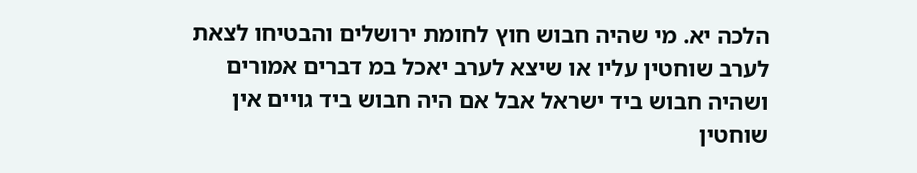הלכה יא. מי שהיה חבוש חוץ לחומת ירושלים והבטיחו לצאת לערב שוחטין עליו או שיצא לערב יאכל במ דברים אמורים ושהיה חבוש ביד ישראל אבל אם היה חבוש ביד גויים אין שוחטין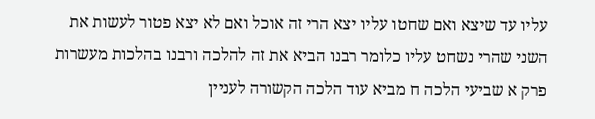עליו עד שיצא ואם שחטו עליו יצא הרי זה אוכל ואם לא יצא פטור לעשות את השני שהרי נשחט עליו כלומר רבנו הביא את זה להלכה ורבנו בהלכות מעשרות פרק א שביעי הלכה ח מביא עוד הלכה הקשורה לעניין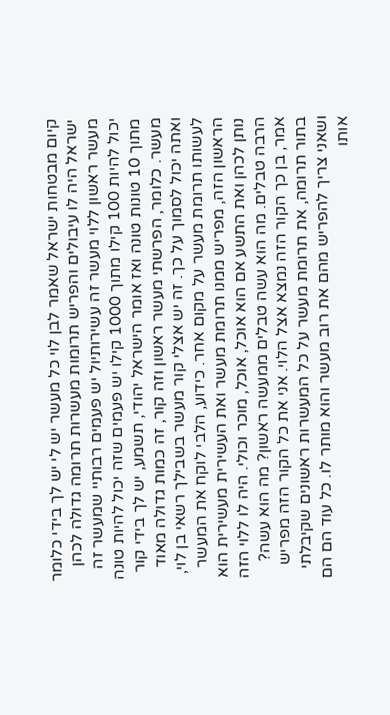קיום מבטחות ישראל שאמר לבן לוי כל מעשר יש לי יש לך בידי כלומר ישראל היה לו עיבולים והפריש תרומות מעשרות תרומה גדולה לכהן מעשר ראשון ללוי מעשר זה עשירותיול יש פעמים רבותיי שמעשר זה יכול להיות 100 קילו מתוך 1000 קילו יש פעמים שזה יכול להיות טונה מתוך 10 טונות טונה ואז אומר הישראל יהודי, תשמע, יש לך בידי קור מעשר. כלומר, הפרשתי מעשר ראשון וזה קור, זה כמות גדולה מאוד ואתה יכול לסמוך על כך. זה יש אצלי קור מעשר בשבילך רשאי בן לוי, לעשותו תרומת מעשר על מקום אחר. כידוע, הלבי לוקח את המעשר הראשון הזה, מפריש ממנו תרומת מעשר ואת העשירית מעשירית הוא נותן לכהן ואת התשע אם הוא אוכל, אוכל, מוכר וכולי. היה לו ללוי הזה הרבה טבלים. מה הוא עשה טבלים ממעשה ראשון? מה הוא עשה? אמר, בן כך הקור הזה נמצא אצל הלוי. אני את כל הקור הזה מפריש בתור תרומה, את תרומת מעשר על כל המעשרות ראשונים שקיבלתי ושאני צריך להפריש מהם את רוב מעשר והוא מותר לו. כל עוד הם הם אותו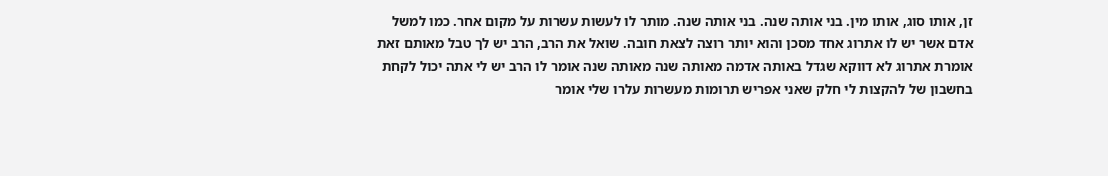זן, אותו סוג, אותו מין. בני אותה שנה. בני אותה שנה. מותר לו לעשות עשרות על מקום אחר. כמו למשל אדם אשר יש לו אתרוג אחד מסכן והוא יותר רוצה לצאת חובה. שואל את הרב, הרב יש לך טבל מאותם זאת אומרת אתרוג לא דווקא שגדל באותה אדמה מאותה שנה מאותה שנה אומר לו הרב יש לי אתה יכול לקחת בחשבון של להקצות לי חלק שאני אפריש תרומות מעשרות עלרו שלי אומר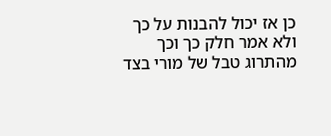כן אז יכול להבנות על כך ולא אמר חלק כך וכך מהתרוג טבל של מורי בצד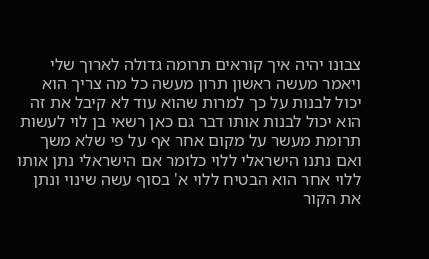צבונו יהיה איך קוראים תרומה גדולה לארוך שלי ויאמר מעשה ראשון תרון מעשה כל מה צריך הוא יכול לבנות על כך למרות שהוא עוד לא קיבל את זה הוא יכול לבנות אותו דבר גם כאן רשאי בן לוי לעשות תרומת מעשר על מקום אחר אף על פי שלא משך ואם נתנו הישראלי ללוי כלומר אם הישראלי נתן אותו ללוי אחר הוא הבטיח ללוי א' בסוף עשה שינוי ונתן את הקור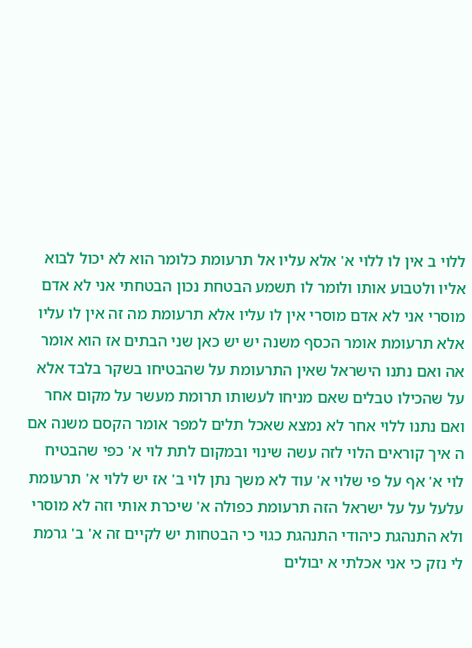ללוי ב אין לו ללוי א' אלא עליו אל תרעומת כלומר הוא לא יכול לבוא אליו ולטבוע אותו ולומר לו תשמע הבטחת נכון הבטחתי אני לא אדם מוסרי אני לא אדם מוסרי אין לו עליו אלא תרעומת מה זה אין לו עליו אלא תרעומת אומר הכסף משנה יש יש כאן שני הבתים אז הוא אומר אה ואם נתנו הישראל שאין התרעומת על שהבטיחו בשקר בלבד אלא על שהכילו טבלים שאם מניחו לעשותו תרומת מעשר על מקום אחר ואם נתנו ללוי אחר לא נמצא שאכל תלים למפר אומר הקסם משנה אם ה איך קוראים הלוי לזה עשה שינוי ובמקום לתת לוי א' כפי שהבטיח לוי א' אף על פי שלוי א' עוד לא משך נתן לוי ב' אז יש ללוי א' תרעומת עלעל על על ישראל הזה תרעומת כפולה א' שיכרת אותי וזה לא מוסרי ולא התנהגת כיהודי התנהגת כגוי כי הבטחות יש לקיים זה א' ב' גרמת לי נזק כי אני אכלתי א יבולים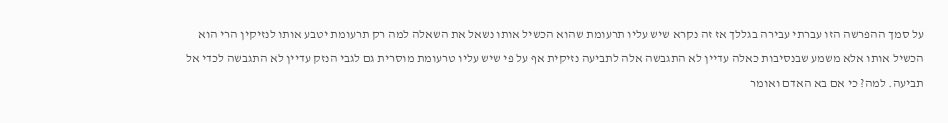על סמך ההפרשה הזו עברתי עבירה בגללך אז זה נקרא שיש עליו תרעומת שהוא הכשיל אותו נשאל את השאלה למה רק תרעומת יטבע אותו לנזיקין הרי הוא הכשיל אותו אלא משמע שבנסיבות כאלה עדיין לא התגבשה אלה לתביעה נזיקית אף על פי שיש עליו טרעומת מוסרית גם לגבי הנזק עדיין לא התגבשה לכדי אל תביעה. למה? כי אם בא האדם ואומר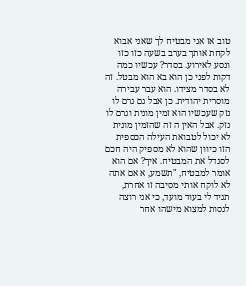טוב אז אני מבטיח לך שאני אבוא לקחת אותך בערב בשעה כזו כזו ונסע לאירוע. בסדר? עכשיו כמה דקות לפני כן הוא בא הוא מבטל. זה לא בסדר מצידו. הוא עבר עבירה מוסרית יהודית. כן אבל גם גרם לו נזק שעכשיו הוא זמין מונית וגרם לו נזק. אבל האין ה זה שהזמין מונית לא יכול לטבואת העילה הכספית הזו כיוון שהוא לא מספיק היה חכם לסנדל את המבטיח. איך? אם הוא אומר למבטיח, "תשמע, א אם אתה לא לוקח אותי מסיבה זו אחרת, תגיד לי בעוד מועד, כי אני רוצה לנסות למצוא מישהו אחר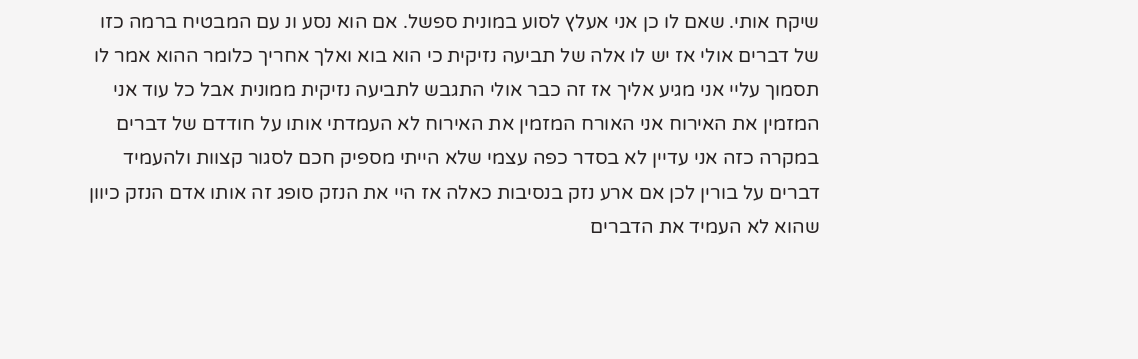שיקח אותי. שאם לו כן אני אעלץ לסוע במונית ספשל. אם הוא נסע ונ עם המבטיח ברמה כזו של דברים אולי אז יש לו אלה של תביעה נזיקית כי הוא בוא ואלך אחריך כלומר ההוא אמר לו תסמוך עליי אני מגיע אליך אז זה כבר אולי התגבש לתביעה נזיקית ממונית אבל כל עוד אני המזמין את האירוח אני האורח המזמין את האירוח לא העמדתי אותו על חודדם של דברים במקרה כזה אני עדיין לא בסדר כפה עצמי שלא הייתי מספיק חכם לסגור קצוות ולהעמיד דברים על בורין לכן אם ארע נזק בנסיבות כאלה אז היי את הנזק סופג זה אותו אדם הנזק כיוון שהוא לא העמיד את הדברים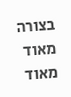בצורה מאוד מאוד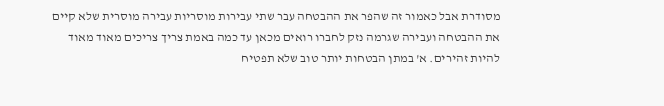מסודרת אבל כאמור זה שהפר את ההבטחה עבר שתי עבירות מוסריות עבירה מוסרית שלא קיים את ההבטחה ועבירה שגרמה נזק לחברו רואים מכאן עד כמה באמת צריך צריכים מאוד מאוד להיות זהירים. א' במתן הבטחות יותר טוב שלא תפטיח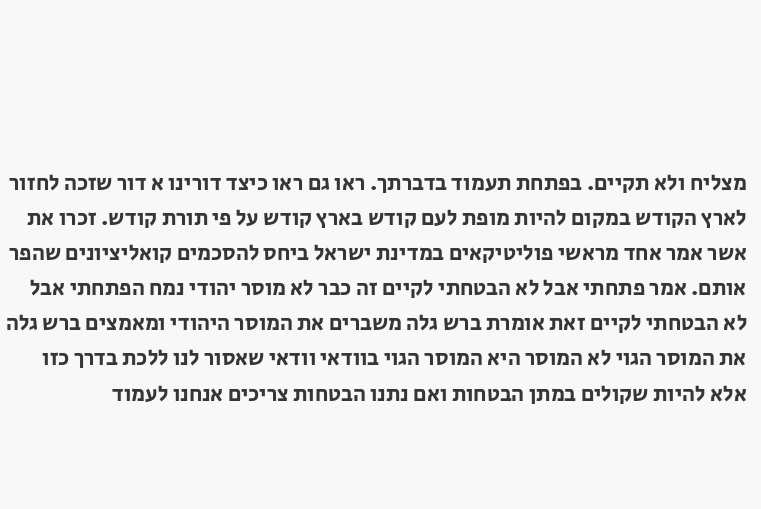מצליח ולא תקיים. בפתחת תעמוד בדברתך. ראו גם ראו כיצד דורינו א דור שזכה לחזור לארץ הקודש במקום להיות מופת לעם קודש בארץ קודש על פי תורת קודש. זכרו את אשר אמר אחד מראשי פוליטיקאים במדינת ישראל ביחס להסכמים קואליציונים שהפר אותם. אמר פתחתי אבל לא הבטחתי לקיים זה כבר לא מוסר יהודי נמח הפתחתי אבל לא הבטחתי לקיים זאת אומרת ברש גלה משברים את המוסר היהודי ומאמצים ברש גלה את המוסר הגוי לא המוסר היא המוסר הגוי בוודאי וודאי שאסור לנו ללכת בדרך כזו אלא להיות שקולים במתן הבטחות ואם נתנו הבטחות צריכים אנחנו לעמוד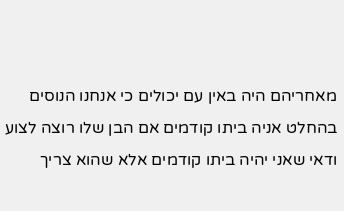מאחריהם היה באין עם יכולים כי אנחנו הנוסים בהחלט אניה ביתו קודמים אם הבן שלו רוצה לצוע ודאי שאני יהיה ביתו קודמים אלא שהוא צריך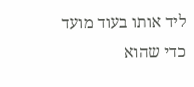ליד אותו בעוד מועד כדי שהוא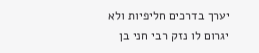יערך בדרכים חליפיות ולא יגרום לו נזק רבי חני בן